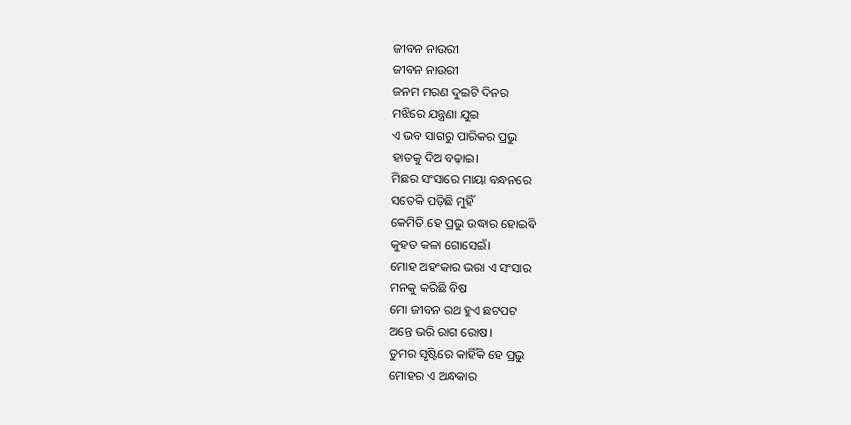ଜୀବନ ନାଉରୀ
ଜୀବନ ନାଉରୀ
ଜନମ ମରଣ ଦୁଇଟି ଦିନର
ମଝିରେ ଯନ୍ତ୍ରଣା ଯୁଇ
ଏ ଭବ ସାଗରୁ ପାରିକର ପ୍ରଭୁ
ହାତକୁ ଦିଅ ବଢ଼ାଇ।
ମିଛର ସଂସାରେ ମାୟା ବନ୍ଧନରେ
ସତେକି ପଡ଼ିଛି ମୁହିଁ
କେମିତି ହେ ପ୍ରଭୁ ଉଦ୍ଧାର ହୋଇଵି
କୁହତ କଳା ଗୋସେଇଁ।
ମୋହ ଅହଂକାର ଭରା ଏ ସଂସାର
ମନକୁ କରିଛି ବିଷ
ମୋ ଜୀବନ ରଥ ହୁଏ ଛଟପଟ
ଅନ୍ତେ ଭରି ରାଗ ରୋଷ।
ତୁମର ସୃଷ୍ଟିରେ କାହିଁକି ହେ ପ୍ରଭୁ
ମୋହର ଏ ଅନ୍ଧକାର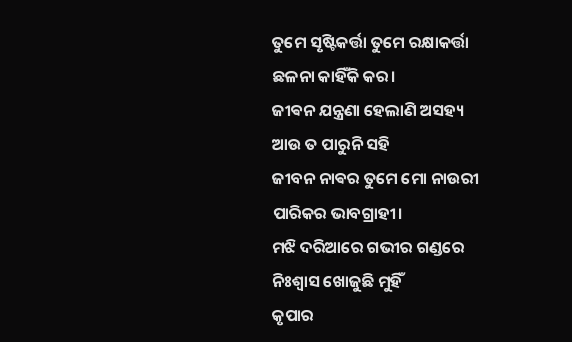ତୁମେ ସୃଷ୍ଟିକର୍ତ୍ତା ତୁମେ ରକ୍ଷାକର୍ତ୍ତା
ଛଳନା କାହିଁକି କର।
ଜୀଵନ ଯନ୍ତ୍ରଣା ହେଲାଣି ଅସହ୍ୟ
ଆଉ ତ ପାରୁନି ସହି
ଜୀବନ ନାଵର ତୁମେ ମୋ ନାଉରୀ
ପାରିକର ଭାବଗ୍ରାହୀ।
ମଝି ଦରିଆରେ ଗଭୀର ଗଣ୍ଡରେ
ନିଃଶ୍ୱାସ ଖୋଜୁଛି ମୁହିଁ
କୃପାର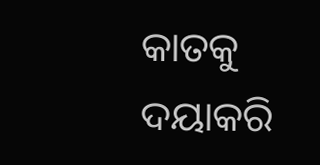କାତକୁ ଦୟାକରି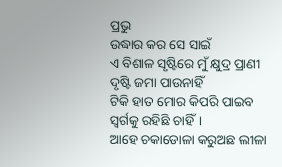ପ୍ରଭୁ
ଉଦ୍ଧାର କର ସେ ସାଇଁ
ଏ ବିଶାଳ ସୃଷ୍ଟିରେ ମୁଁ କ୍ଷୁଦ୍ର ପ୍ରାଣୀ
ଦୃଷ୍ଟି ଜମା ପାଉନାହିଁ
ଟିକି ହାତ ମୋର କିପରି ପାଇବ
ସ୍ୱର୍ଗକୁ ରହିଛି ଚାହିଁ।
ଆହେ ଚକାଡୋଳା କରୁଅଛ ଲୀଳା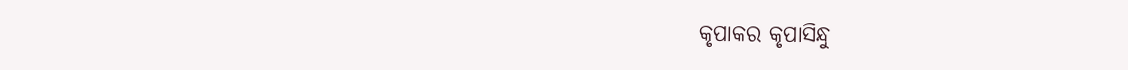କୃପାକର କୃପାସିନ୍ଧୁ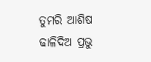ତୁମରି ଆଶିଷ ଢାଳିଦିଅ ପ୍ରଭୁ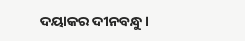ଦୟାକର ଦୀନବନ୍ଧୁ।